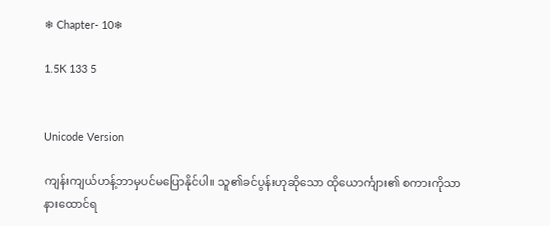❄ Chapter- 10❄

1.5K 133 5


Unicode Version

ကျန်းကျယ်ဟန့်ဘာမှပင်မပြောနိုင်ပါ။ သူ၏ခင်ပွန်းဟုဆိုသော ထိုယောင်္ကျား၏ စကားကိုသာနားထောင်ရ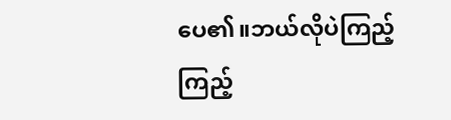ပေ၏။ဘယ်လိုပဲကြည့်ကြည့်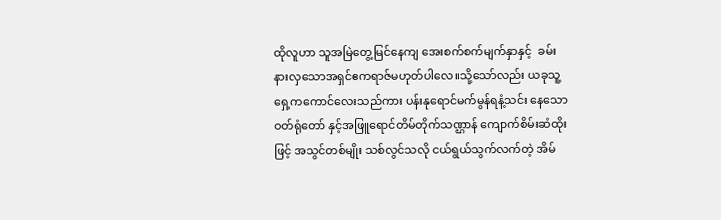ထိုလူဟာ သူအမြဲတွေ့မြင်နေကျ အေးစက်စက်မျက်နှာနှင့်  ခမ်းနားလှသောအရှင်ဧကရာဇ်မဟုတ်ပါလေ။သို့သော်လည်း ယခုသူ့ရှေ့ကကောင်လေးသည်ကား ပန်းနုရောင်မက်မွန်ရနံ့သင်း‌ နေသော ဝတ်ရုံတော် နှင့်အဖြူရောင်တိမ်တိုက်သဏ္ဌာန် ကျောက်စိမ်းဆံထိုးဖြင့် အသွင်တစ်မျိုး သစ်လွင်သလို ငယ်ရွယ်သွက်လက်တဲ့ အိမ်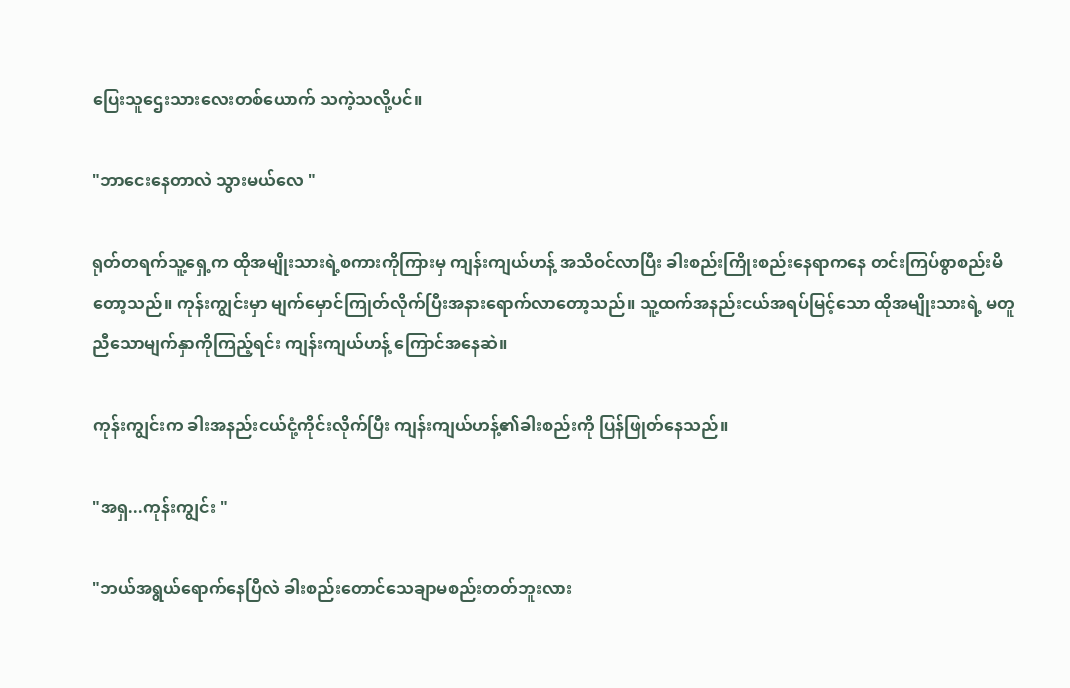ပြေးသူဌေးသားလေးတစ်ယောက် သကဲ့သလို့ပင်။

"ဘာငေးနေတာလဲ သွားမယ်လေ "

ရုတ်တရက်သူ့ရှေ့က ထိုအမျိုးသားရဲ့စကားကိုကြားမှ ကျန်းကျယ်ဟန့် အသိဝင်လာပြီး ခါးစည်းကြိုးစည်းနေရာကနေ တင်းကြပ်စွာစည်းမိတော့သည်။ ကုန်းကျွင်းမှာ မျက်မှောင်ကြုတ်လိုက်ပြီးအနားရောက်လာတော့သည်။ သူ့ထက်အနည်းငယ်အရပ်မြင့်သော ထိုအမျိုးသားရဲ့ မတူညီသောမျက်နှာကိုကြည့်ရင်း ကျန်းကျယ်ဟန့် ကြောင်အနေဆဲ။

ကုန်းကျွင်းက ခါးအနည်းငယ်ငုံ့ကိုင်းလိုက်ပြီး ကျန်းကျယ်ဟန့်၏ခါးစည်းကို ပြန်ဖြုတ်နေသည်။

"အရှ...ကုန်းကျွင်း "

"ဘယ်အရွယ်ရောက်နေပြီလဲ ခါးစည်းတောင်သေချာမစည်းတတ်ဘူးလား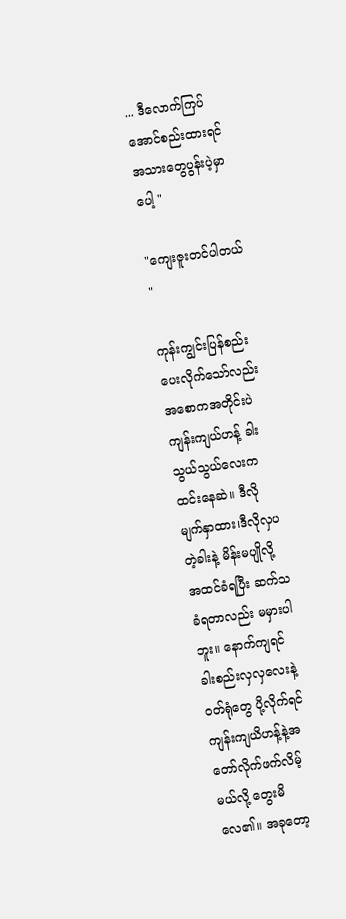... ဒီလောက်ကြပ်အောင်စည်းထားရင် အသားတွေပွန်းပဲ့မှာပေါ့ "

"ကျေးဇူးတင်ပါတယ် "

ကုန်းကျွင်းပြန်စည်းပေးလိုက်သော်လည်း အစောကအတိုင်းပဲ ကျန်းကျယ်ဟန့် ခါးသွယ်သွယ်လေးက ထင်းနေဆဲ။ ဒီလိုမျက်နှာထား၊ဒီလိုလှပတဲ့ခါးနဲ့ မိန်းမပျိုလို့ အထင်ခံရပြီး ဆက်သခံရတာလည်း မမှားပါဘူး။ နောက်ကျရင် ခါးစည်းလှလှလေးနဲ့ ဝတ်ရုံတွေ ပို့လိုက်ရင် ကျန်းကျယိဟန့်နဲ့အတော်လိုက်ဖက်လိမ့်မယ်လို့ တွေးမိလေ၏။ အခုတော့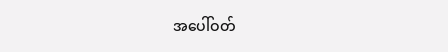အပေါ်ဝတ်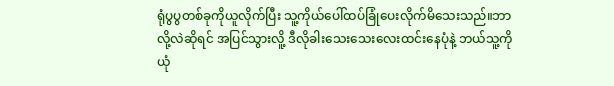ရုံပွပွတစ်ခုကိုယူလိုက်ပြီး သူ့ကိုယ်ပေါ်ထပ်ခြုံပေးလိုက်မိသေးသည်။ဘာလို့လဲဆိုရင် အပြင်သွားလိူ့ ဒီလိုခါးသေးသေးလေးထင်းနေပုံနဲ့ ဘယ်သူ့ကိုယုံ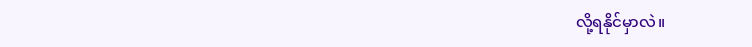လို့ရနိုင်မှာလဲ။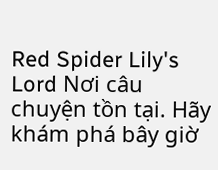Red Spider Lily's Lord Nơi câu chuyện tồn tại. Hãy khám phá bây giờ